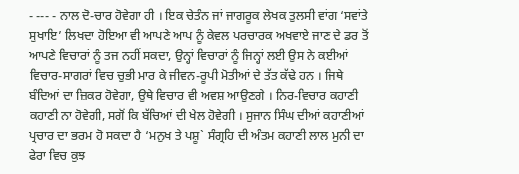- --- - ਨਾਲ ਦੋ-ਚਾਰ ਹੋਵੇਗਾ ਹੀ । ਇਕ ਚੇਤੰਨ ਜਾਂ ਜਾਗਰੂਕ ਲੇਖਕ ਤੁਲਸੀ ਵਾਂਗ ‘ਸਵਾਂਤੇ ਸੁਖਾਇ’ ਲਿਖਦਾ ਹੋਇਆ ਵੀ ਆਪਣੇ ਆਪ ਨੂੰ ਕੇਵਲ ਪਰਚਾਰਕ ਅਖਵਾਏ ਜਾਣ ਦੇ ਡਰ ਤੋਂ ਆਪਣੇ ਵਿਚਾਰਾਂ ਨੂੰ ਤਜ ਨਹੀਂ ਸਕਦਾ, ਉਨ੍ਹਾਂ ਵਿਚਾਰਾਂ ਨੂੰ ਜਿਨ੍ਹਾਂ ਲਈ ਉਸ ਨੇ ਕਈਆਂ ਵਿਚਾਰ-ਸਾਗਰਾਂ ਵਿਚ ਚੁਭੀ ਮਾਰ ਕੇ ਜੀਵਨ-ਰੂਪੀ ਮੋਤੀਆਂ ਦੇ ਤੱਤ ਕੱਢੇ ਹਨ । ਜਿਥੇ ਬੰਦਿਆਂ ਦਾ ਜ਼ਿਕਰ ਹੋਵੇਗਾ, ਉਥੇ ਵਿਚਾਰ ਵੀ ਅਵਸ਼ ਆਉਣਗੇ । ਨਿਰ-ਵਿਚਾਰ ਕਹਾਣੀ ਕਹਾਣੀ ਨਾ ਹੋਵੇਗੀ, ਸਗੋਂ ਕਿ ਬੱਚਿਆਂ ਦੀ ਖੇਲ ਹੋਵੇਗੀ । ਸੁਜਾਨ ਸਿੰਘ ਦੀਆਂ ਕਹਾਣੀਆਂ ਪ੍ਰਚਾਰ ਦਾ ਭਰਮ ਹੋ ਸਕਦਾ ਹੈ ‘ਮਨੁਖ ਤੇ ਪਸ਼ੂ` ਸੰਗ੍ਰਹਿ ਦੀ ਅੰਤਮ ਕਹਾਣੀ ਲਾਲ ਮੁਨੀ ਦਾ ਫੇਰਾ ਵਿਚ ਕੁਝ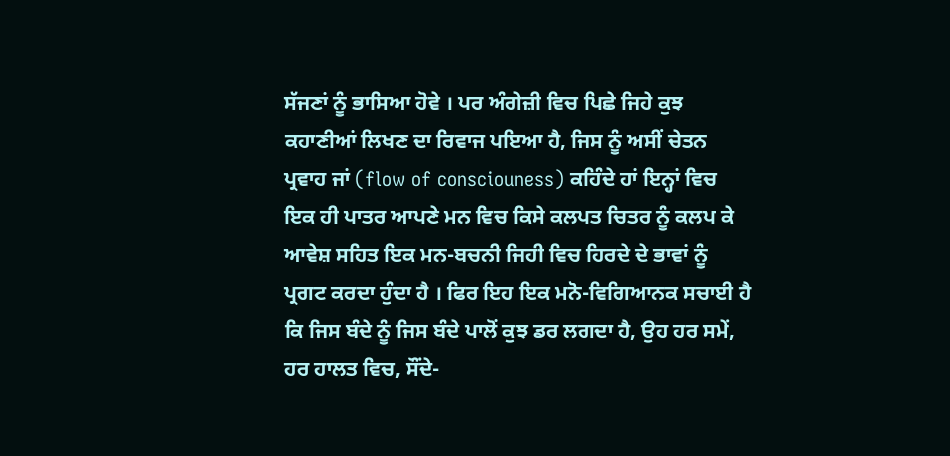ਸੱਜਣਾਂ ਨੂੰ ਭਾਸਿਆ ਹੋਵੇ । ਪਰ ਅੰਗੇਜ਼ੀ ਵਿਚ ਪਿਛੇ ਜਿਹੇ ਕੁਝ ਕਹਾਣੀਆਂ ਲਿਖਣ ਦਾ ਰਿਵਾਜ ਪਇਆ ਹੈ, ਜਿਸ ਨੂੰ ਅਸੀਂ ਚੇਤਨ ਪ੍ਰਵਾਹ ਜਾਂ (flow of consciouness) ਕਹਿੰਦੇ ਹਾਂ ਇਨ੍ਹਾਂ ਵਿਚ ਇਕ ਹੀ ਪਾਤਰ ਆਪਣੇ ਮਨ ਵਿਚ ਕਿਸੇ ਕਲਪਤ ਚਿਤਰ ਨੂੰ ਕਲਪ ਕੇ ਆਵੇਸ਼ ਸਹਿਤ ਇਕ ਮਨ-ਬਚਨੀ ਜਿਹੀ ਵਿਚ ਹਿਰਦੇ ਦੇ ਭਾਵਾਂ ਨੂੰ ਪ੍ਰਗਟ ਕਰਦਾ ਹੁੰਦਾ ਹੈ । ਫਿਰ ਇਹ ਇਕ ਮਨੋ-ਵਿਗਿਆਨਕ ਸਚਾਈ ਹੈ ਕਿ ਜਿਸ ਬੰਦੇ ਨੂੰ ਜਿਸ ਬੰਦੇ ਪਾਲੋਂ ਕੁਝ ਡਰ ਲਗਦਾ ਹੈ, ਉਹ ਹਰ ਸਮੇਂ, ਹਰ ਹਾਲਤ ਵਿਚ, ਸੌਂਦੇ-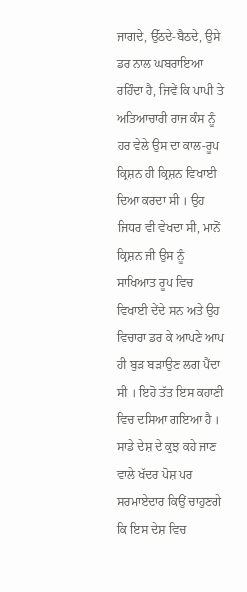ਜਾਗਦੇ, ਉੱਠਦੇ-ਬੈਠਦੇ, ਉਸੇ ਡਰ ਨਾਲ ਘਬਰਾਇਆ ਰਹਿੰਦਾ ਹੈ, ਜਿਵੇਂ ਕਿ ਪਾਪੀ ਤੇ ਅਤਿਆਚਾਰੀ ਰਾਜ ਕੰਸ ਨੂੰ ਹਰ ਵੇਲੇ ਉਸ ਦਾ ਕਾਲ-ਰੂਪ ਕ੍ਰਿਸ਼ਨ ਹੀ ਕ੍ਰਿਸ਼ਨ ਵਿਖਾਈ ਦਿਆ ਕਰਦਾ ਸੀ । ਉਹ ਜਿਧਰ ਵੀ ਵੇਖਦਾ ਸੀ, ਮਾਨੋਂ ਕ੍ਰਿਸ਼ਨ ਜੀ ਉਸ ਨੂੰ ਸਾਖਿਆਤ ਰੂਪ ਵਿਚ ਵਿਖਾਈ ਦੇਂਦੇ ਸਨ ਅਤੇ ਉਹ ਵਿਚਾਰਾ ਡਰ ਕੇ ਆਪਣੇ ਆਪ ਹੀ ਬੁੜ ਬੜਾਉਣ ਲਗ ਪੈਂਦਾ ਸੀ । ਇਹੋ ਤੱਤ ਇਸ ਕਹਾਣੀ ਵਿਚ ਦਸਿਆ ਗਇਆ ਹੈ । ਸਾਡੇ ਦੇਸ਼ ਦੇ ਕੁਝ ਕਹੇ ਜਾਣ ਵਾਲੇ ਖੱਦਰ ਪੋਸ਼ ਪਰ ਸਰਮਾਏਦਾਰ ਕਿਉਂ ਚਾਹੁਣਗੇ ਕਿ ਇਸ ਦੇਸ਼ ਵਿਚ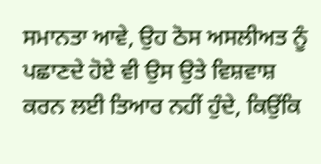ਸਮਾਨਤਾ ਆਵੇ, ਉਹ ਠੋਸ ਅਸਲੀਅਤ ਨੂੰ ਪਛਾਣਦੇ ਹੋਏ ਵੀ ਉਸ ਉਤੇ ਵਿਸ਼ਵਾਸ਼ ਕਰਨ ਲਈ ਤਿਆਰ ਨਹੀਂ ਹੁੰਦੇ, ਕਿਉਂਕਿ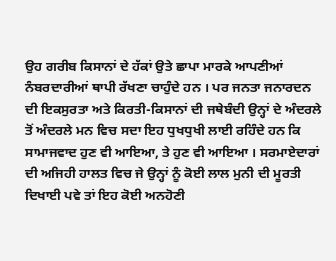ਉਹ ਗਰੀਬ ਕਿਸਾਨਾਂ ਦੇ ਹੱਕਾਂ ਉਤੇ ਛਾਪਾ ਮਾਰਕੇ ਆਪਣੀਆਂ ਨੰਬਰਦਾਰੀਆਂ ਥਾਪੀ ਰੱਖਣਾ ਚਾਹੁੰਦੇ ਹਨ । ਪਰ ਜਨਤਾ ਜਨਾਰਦਨ ਦੀ ਇਕਸੁਰਤਾ ਅਤੇ ਕਿਰਤੀ-ਕਿਸਾਨਾਂ ਦੀ ਜਥੇਬੰਦੀ ਉਨ੍ਹਾਂ ਦੇ ਅੰਦਰਲੇ ਤੋਂ ਅੰਦਰਲੇ ਮਨ ਵਿਚ ਸਦਾ ਇਹ ਧੁਖਧੁਖੀ ਲਾਈ ਰਹਿੰਦੇ ਹਨ ਕਿ ਸਾਮਾਜਵਾਦ ਹੁਣ ਵੀ ਆਇਆ, ਤੇ ਹੁਣ ਵੀ ਆਇਆ । ਸਰਮਾਏਦਾਰਾਂ ਦੀ ਅਜਿਹੀ ਹਾਲਤ ਵਿਚ ਜੇ ਉਨ੍ਹਾਂ ਨੂੰ ਕੋਈ ਲਾਲ ਮੁਨੀ ਦੀ ਮੂਰਤੀ ਦਿਖਾਈ ਪਵੇ ਤਾਂ ਇਹ ਕੋਈ ਅਨਹੋਣੀ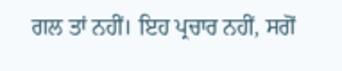ਗਲ ਤਾਂ ਨਹੀਂ। ਇਹ ਪ੍ਰਚਾਰ ਨਹੀਂ, ਸਗੋਂ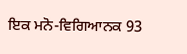ਇਕ ਮਨੋ-ਵਿਗਿਆਨਕ 93